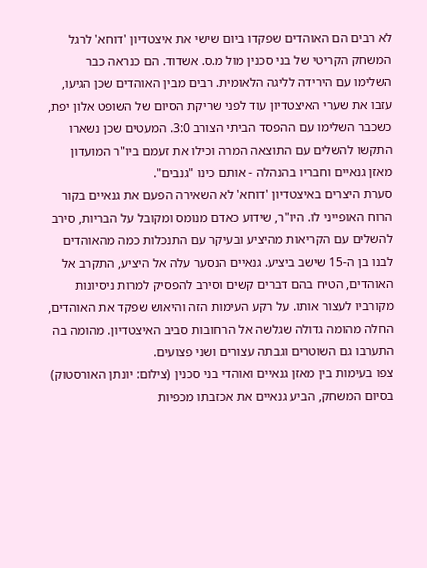לא רבים הם האוהדים שפקדו ביום שישי את איצטדיון 'דוחא' לרגל המשחק הקריטי של בני סכנין מול מ.ס. אשדוד. הם כנראה כבר השלימו עם הירידה לליגה הלאומית. רבים מבין האוהדים שכן הגיעו, עזבו את שערי האיצטדיון עוד לפני שריקת הסיום של השופט אלון יפת, כשכבר השלימו עם ההפסד הביתי הצורב 3:0. המעטים שכן נשארו התקשו להשלים עם התוצאה המרה וכילו את זעמם ביו"ר המועדון מאזן גנאיים וחבריו בהנהלה - אותם כינו "גנבים".
סערת היצרים באיצטדיון 'דוחא' לא השאירה הפעם את גנאיים בקור הרוח האופייני לו. היו"ר, שידוע כאדם מנומס ומקובל על הבריות, סירב להשלים עם הקריאות מהיציע ובעיקר עם התנכלות כמה מהאוהדים לבנו בן ה-15 שישב ביציע. גנאיים הנסער עלה אל היציע, התקרב אל האוהדים, הטיח בהם דברים קשים וסירב להפסיק למרות ניסיונות מקורביו לעצור אותו. על רקע העימות הזה והיאוש שפקד את האוהדים, החלה מהומה גדולה שגלשה אל הרחובות סביב האיצטדיון. מהומה בה התערבו גם השוטרים וגבתה עצורים ושני פצועים.
צפו בעימות בין מאזן גנאיים ואוהדי בני סכנין (צילום: יונתן האורסטוק)
בסיום המשחק, הביע גנאיים את אכזבתו מכפיות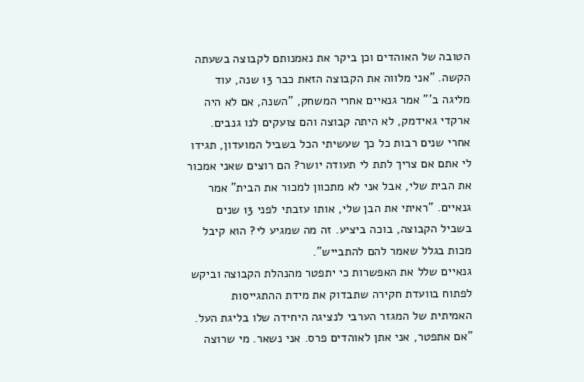הטובה של האוהדים וכן ביקר את נאמנותם לקבוצה בשעתה הקשה. "אני מלווה את הקבוצה הזאת כבר 13 שנה, עוד מליגה ב'" אמר גנאיים אחרי המשחק, "השנה, אם לא היה ארקדי גאידמק, לא היתה קבוצה והם צועקים לנו גנבים. אחרי שנים רבות כל כך שעשיתי הכל בשביל המועדון, תגידו לי אתם אם צריך לתת לי תעודה יושר? הם רוצים שאני אמכור את הבית שלי, אבל אני לא מתכוון למכור את הבית" אמר גנאיים. "ראיתי את הבן שלי, אותו עזבתי לפני 13 שנים בשביל הקבוצה, בוכה ביציע. זה מה שמגיע לי? הוא קיבל מכות בגלל שאמר להם להתבייש".
גנאיים שלל את האפשרות כי יתפטר מהנהלת הקבוצה וביקש לפתוח בוועדת חקירה שתבדוק את מידת ההתגייסות האמיתית של המגזר הערבי לנציגה היחידה שלו בליגת העל. "אם אתפטר, אני אתן לאוהדים פרס. אני נשאר. מי שרוצה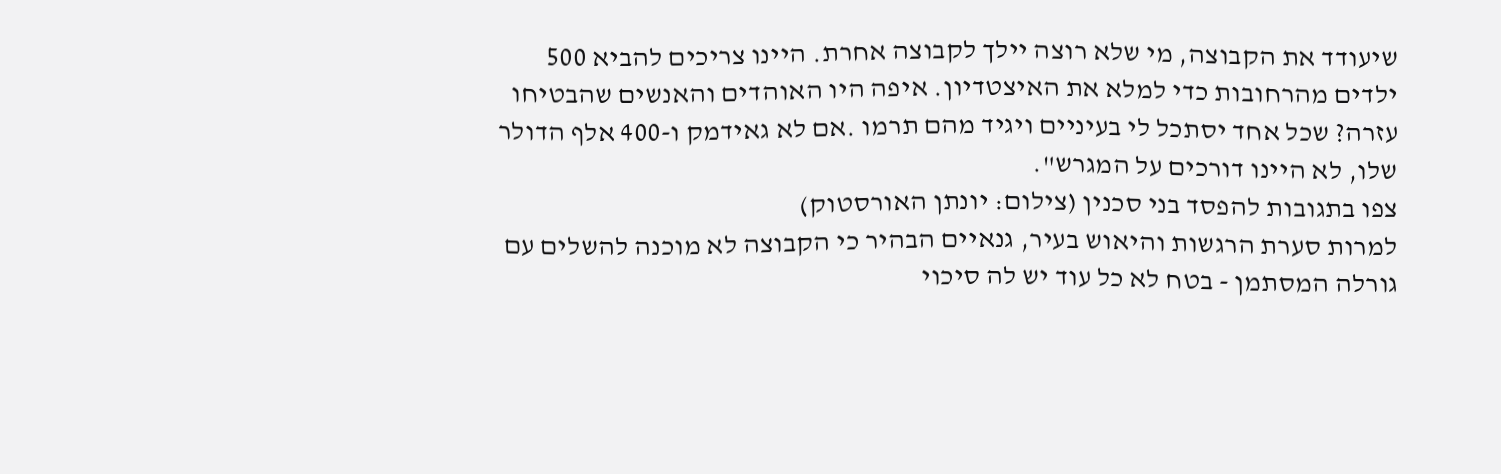שיעודד את הקבוצה, מי שלא רוצה יילך לקבוצה אחרת. היינו צריכים להביא 500 ילדים מהרחובות כדי למלא את האיצטדיון. איפה היו האוהדים והאנשים שהבטיחו עזרה? שכל אחד יסתכל לי בעיניים ויגיד מהם תרמו .אם לא גאידמק ו-400 אלף הדולר שלו, לא היינו דורכים על המגרש".
צפו בתגובות להפסד בני סכנין (צילום: יונתן האורסטוק)
למרות סערת הרגשות והיאוש בעיר, גנאיים הבהיר כי הקבוצה לא מוכנה להשלים עם גורלה המסתמן - בטח לא כל עוד יש לה סיכוי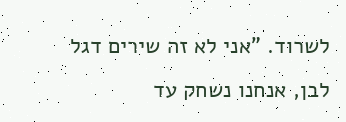לשרוד. "אני לא זה שירים דגל לבן, אנחנו נשחק עד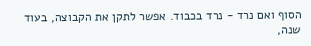הסוף ואם נרד - נרד בכבוד. אפשר לתקן את הקבוצה, בעוד שנה,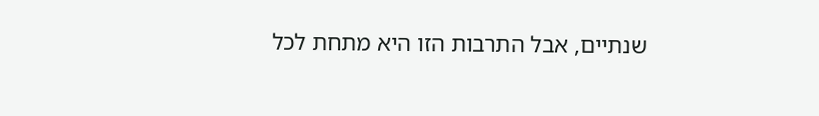שנתיים, אבל התרבות הזו היא מתחת לכל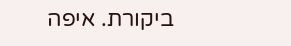ביקורת. איפה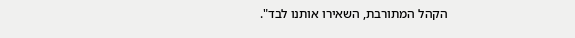הקהל המתורבת, השאירו אותנו לבד".